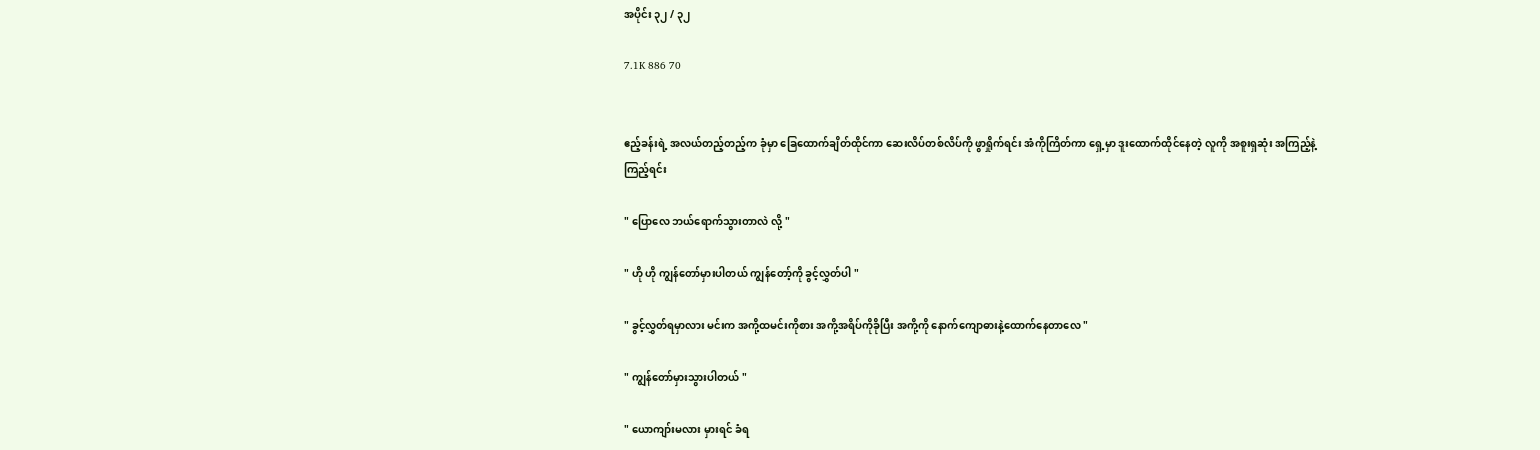အပိုင်း ၃၂ / ၃၂

7.1K 886 70


ဧည့်ခန်းရဲ့ အလယ်တည့်တည့်က ခုံမှာ ခြေထောက်ချိတ်ထိုင်ကာ ဆေးလိပ်တစ်လိပ်ကို ဖွာရှိုက်ရင်း အံကိုကြိတ်ကာ ရှေ့မှာ ဒူးထောက်ထိုင်နေတဲ့ လူကို အစူးရှဆုံး အကြည့်နဲ့ ကြည့်ရင်း

" ပြောလေ ဘယ်ရောက်သွားတာလဲ လို့ "

" ဟို ဟို ကျွန်တော်မှားပါတယ် ကျွန်တော့်ကို ခွင့်လွှတ်ပါ "

" ခွင့်လွှတ်ရမှာလား မင်းက အကို့ထမင်းကိုစား အကို့အရိပ်ကိုခိုပြီး အကို့ကို နောက်ကျောဓားနဲ့ထောက်နေတာလေ "

" ကျွန်တော်မှားသွားပါတယ် "

" ယောကျာ်းမလား မှားရင် ခံရ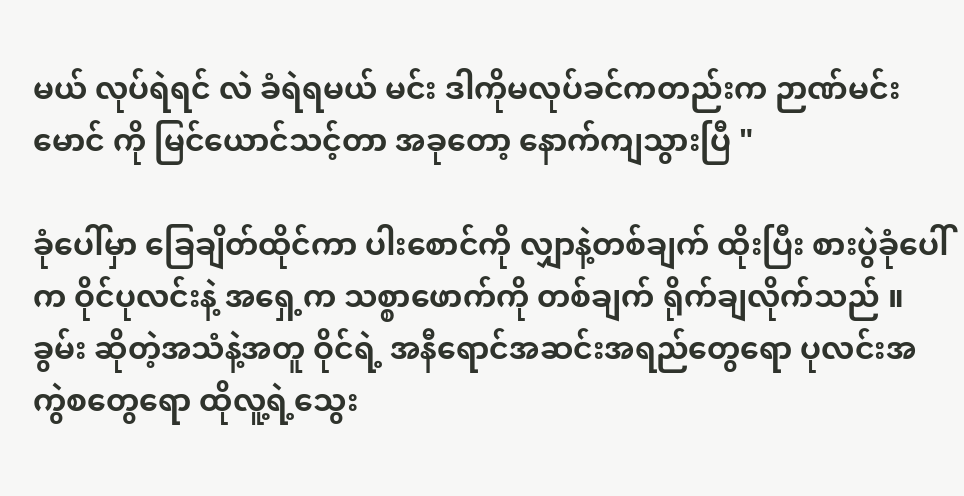မယ် လုပ်ရဲရင် လဲ ခံရဲရမယ် မင်း ဒါကိုမလုပ်ခင်ကတည်းက ဉာဏ်မင်းမောင် ကို မြင်ယောင်သင့်တာ အခုတော့ နောက်ကျသွားပြီ "

ခုံပေါ်မှာ ခြေချိတ်ထိုင်ကာ ပါးစောင်ကို လျှာနဲ့တစ်ချက် ထိုးပြီး စားပွဲခုံပေါ်က ဝိုင်ပုလင်းနဲ့ အရှေ့က သစ္စာဖောက်ကို တစ်ချက် ရိုက်ချလိုက်သည် ။ ခွမ်း ဆိုတဲ့အသံနဲ့အတူ ဝိုင်ရဲ့ အနီရောင်အဆင်းအရည်တွေရော ပုလင်းအကွဲစတွေရော ထိုလူ့ရဲ့သွေး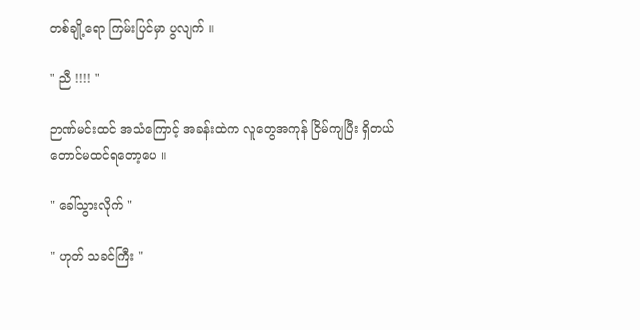တစ်ချို့ရော ကြမ်းပြင်မှာ ပွလျက် ။

" ညီ !!!! "

ဉာဏ်မင်းထင် အသံကြောင့် အခန်းထဲက လူတွေအကုန် ငြိမ်ကျပြီး ရှိတယ်တောင်မထင်ရတော့ပေ ။

" ခေါ်သွားလိုက် "

" ဟုတ် သခင်ကြီး "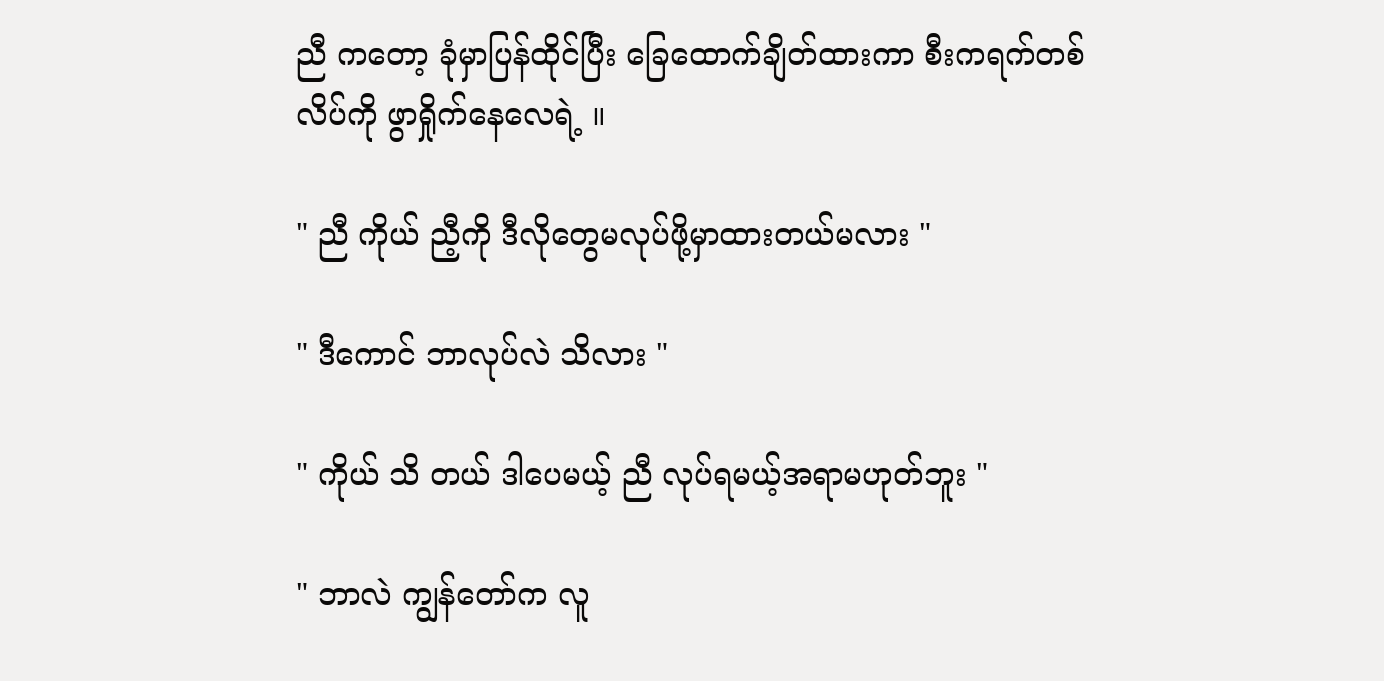ညီ ကတော့ ခုံမှာပြန်ထိုင်ပြီး ခြေထောက်ချိတ်ထားကာ စီးကရက်တစ်လိပ်ကို ဖွာရှိုက်နေလေရဲ့ ။

" ညီ ကိုယ် ညီ့ကို ဒီလိုတွေမလုပ်ဖို့မှာထားတယ်မလား "

" ဒီကောင် ဘာလုပ်လဲ သိလား "

" ကိုယ် သိ တယ် ဒါပေမယ့် ညီ လုပ်ရမယ့်အရာမဟုတ်ဘူး "

" ဘာလဲ ကျွန်တော်က လူ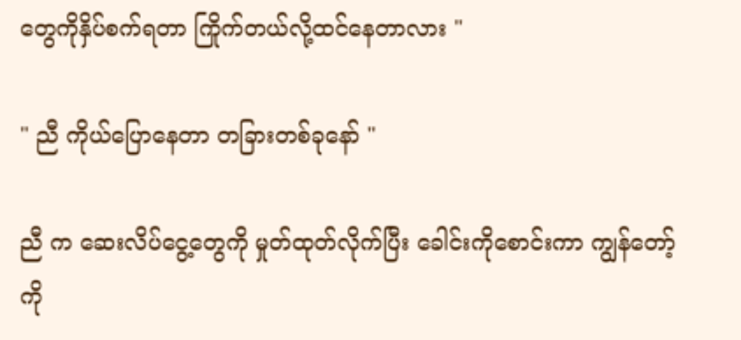တွေကိုနှိပ်စက်ရတာ ကြိုက်တယ်လို့ထင်နေတာလား "

" ညီ ကိုယ်ပြောနေတာ တခြားတစ်ခုနော် "

ညီ က ဆေးလိပ်ငွေ့တွေကို မှုတ်ထုတ်လိုက်ပြီး ခေါင်းကိုစောင်းကာ ကျွန်တော့်ကို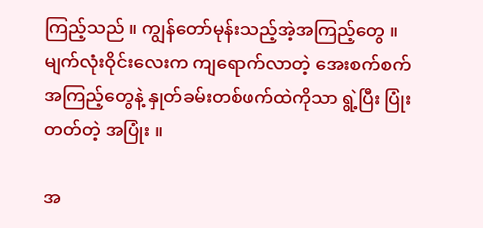ကြည့်သည် ။ ကျွန်တော်မုန်းသည့်အဲ့အကြည့်တွေ ။ မျက်လုံးဝိုင်းလေးက ကျရောက်လာတဲ့ အေးစက်စက် အကြည့်တွေနဲ့ နှုတ်ခမ်းတစ်ဖက်ထဲကိုသာ ရွဲ့ပြီး ပြုံးတတ်တဲ့ အပြုံး ။

အ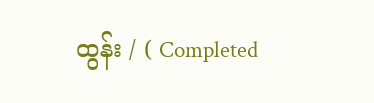ထွန်း / ( Completed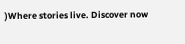)Where stories live. Discover now